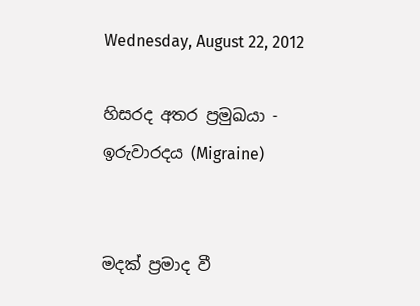Wednesday, August 22, 2012

හිසරද අතර ප්‍රමුඛයා - ඉරුවාරදය (Migraine)


මදක් ප්‍රමාද වී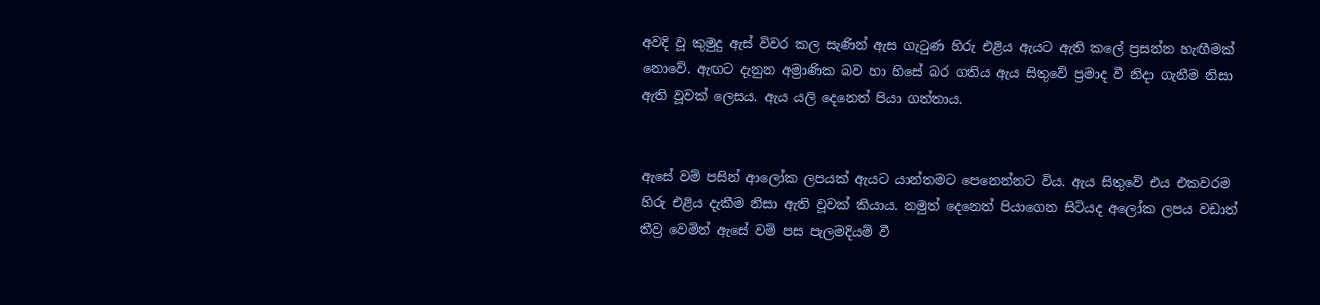අවදි වූ කුමුදු ඇස් විවර කල සැණින් ඇස ගැටුණ හිරු එළිය ඇයට ඇති කලේ ප්‍රසන්න හැඟීමක් නොවේ. ඇඟට දැනුන අම්‍රාණික බව හා හිසේ බර ගතිය ඇය සිතුවේ ප්‍රමාද වී නිදා ගැනීම නිසා ඇති වූවක් ලෙසය. ඇය යලි දෙනෙත් පියා ගත්තාය.


ඇසේ වම් පසින් ආලෝක ලපයක් ඇයට යාන්තමට පෙනෙන්නට විය. ඇය සිතුවේ එය එකවරම හිරු එළිය දැකීම නිසා ඇති වූවක් කියාය. නමුත් දෙනෙත් පියාගෙන සිටියද අලෝක ලපය වඩාත් තීව්‍ර වෙමින් ඇසේ වම් පස පැලමදියම් වී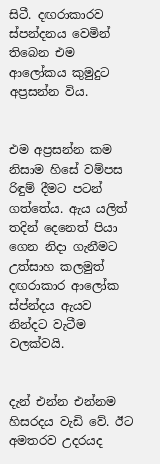සිටී. දඟරාකාරව ස්පන්දනය වෙමින් තිබෙන එම ආලෝකය කුමුදුට අප්‍රසන්න විය.


එම අප්‍රසන්න කම නිසාම හිසේ වම්පස රිඳුම් දීමට පටන් ගත්තේය. ඇය යලිත් තදින් දෙනෙත් පියා ගෙන නිදා ගැනීමට උත්සාහ කලමුත් දඟරාකාර ආලෝක ස්ප්න්දය ඇයව නින්දට වැටීම වලක්වයි.


දැන් එන්න එන්නම හිසරදය වැඩි වේ. ඊට අමතරව උදරයද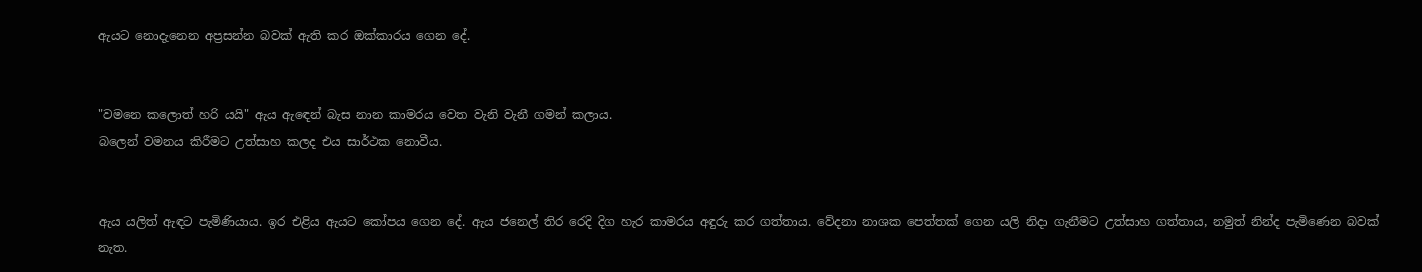ඇයට නොදැනෙන අප්‍රසන්න බවක් ඇති කර ඔක්කාරය ගෙන දේ.


"වමනෙ කලොත් හරි යයි" ඇය ඇඳෙන් බැස නාන කාමරය වෙත වැනි වැනී ගමන් කලාය.
බලෙන් වමනය කිරීමට උත්සාහ කලද එය සාර්ථක නොවීය.


ඇය යලිත් ඇඳට පැමිණියාය. ඉර එළිය ඇයට කෝපය ගෙන දේ. ඇය ජනෙල් තිර රෙදි දිග හැර කාමරය අඳුරු කර ගත්තාය. වේදනා නාශක පෙත්තක් ගෙන යලි නිදා ගැනීමට උත්සාහ ගත්තාය, නමුත් නින්ද පැමිණෙන බවක් නැත.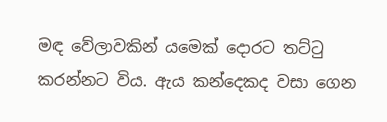මඳ වේලාවකින් යමෙක් දොරට තට්ටු කරන්නට විය. ඇය කන්දෙකද වසා ගෙන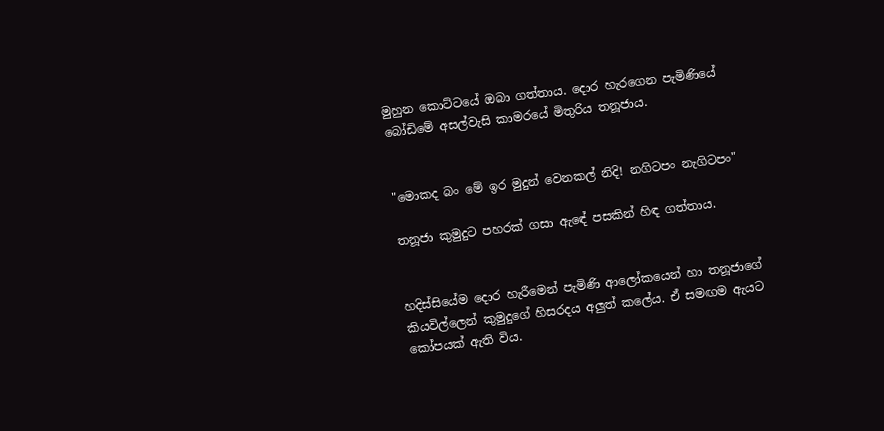මුහුන කොට්ටයේ ඔබා ගත්තාය. දොර හැරගෙන පැමිණියේ බෝඩිමේ අසල්වැසි කාමරයේ මිතුරිය තනූජාය.


"මොකද බං මේ ඉර මුදුන් වෙනකල් නිදි! නගිටපං නැගිටපං"

තනූජා කුමුදුට පහරක් ගසා ඇඳේ පසකින් හිඳ ගත්තාය.


හදිස්සියේම දොර හැරීමෙන් පැමිණි ආලෝකයෙන් හා තනූජාගේ කියවිල්ලෙන් කුමුදුගේ හිසරදය අලුත් කලේය. ඒ සමඟම ඇයට කෝපයක් ඇති විය.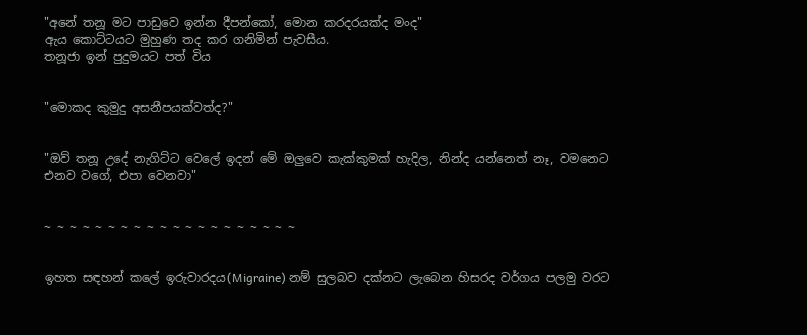"අනේ තනූ මට පාඩුවෙ ඉන්න දීපන්කෝ, මොන කරදරයක්ද මංද"
ඇය කොට්ටයට මුහුණ තද කර ගනිමින් පැවසීය.
තනූජා ඉන් පුදුමයට පත් විය


"මොකද කුමුදු අසනීපයක්වත්ද?"


"ඔව් තනූ උදේ නැගිට්ට වෙලේ ඉදන් මේ ඔලුවෙ කැක්කුමක් හැදිල, නින්ද යන්නෙත් නෑ, වමනෙට එනව වගේ, එපා වෙනවා"


~ ~ ~ ~ ~ ~ ~ ~ ~ ~ ~ ~ ~ ~ ~ ~ ~ ~ ~ ~


ඉහත සඳහන් කලේ ඉරුවාරදය(Migraine) නම් සුලබව දක්නට ලැබෙන හිසරද වර්ගය පලමු වරට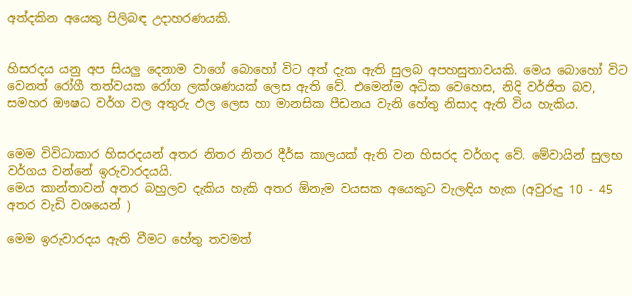අත්දකින අයෙකු පිලිබඳ උදාහරණයකි.


හිසරදය යනු අප සියලු දෙනාම වාගේ බොහෝ විට අත් දැක ඇති සුලබ අපහසුතාවයකි. මෙය බොහෝ විට වෙනත් රෝගී තත්වයක රෝග ලක්ශණයක් ලෙස ඇති වේ. එමෙන්ම අධික වෙහෙස, නිදි වර්ජිත බව, සමහර ඖෂධ වර්ග වල අතුරු ඵල ලෙස හා මානසික පීඩනය වැනි හේතු නිසාද ඇති විය හැකිය.


මෙම විවිධාකාර හිසරදයන් අතර නිතර නිතර දීර්ඝ කාලයක් ඇති වන හිසරද වර්ගද වේ. මේවායින් සුලභ වර්ගය වන්නේ ඉරුවාරදයයි.
මෙය කාන්තාවන් අතර බහුලව දැකිය හැකි අතර ඕනැම වයසක අයෙකුට වැලඳිය හැක (අවුරුදු 10 - 45 අතර වැඩි වශයෙන් )

මෙම ඉරුවාරදය ඇති වීමට හේතු තවමත්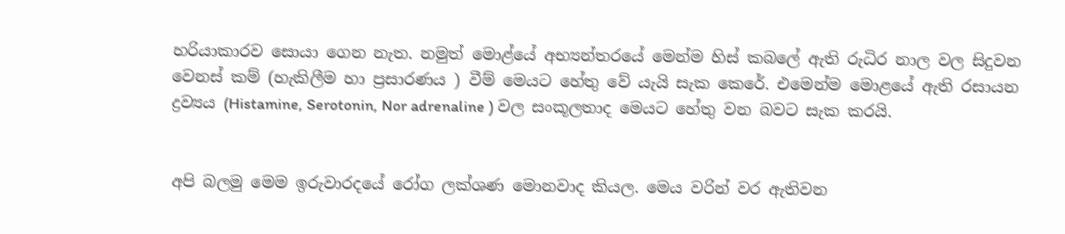හරියාකාරව සොයා ගෙන නැත. නමුත් මොළ්යේ අභ්‍යන්තරයේ මෙන්ම හිස් කබලේ ඇති රුධිර නාල වල සිදුවන වෙනස් කම් (හැකිලීම හා ප්‍රසාරණය ) වීම් මෙයට හේතු වේ යැයි සැක කෙරේ. එමෙන්ම මොළයේ ඇති රසායන ද්‍රව්‍යය (Histamine, Serotonin, Nor adrenaline ) වල සංකූලතාද මෙයට හේතු වන බවට සැක කරයි.


අපි බලමු මෙම ඉරුවාරදයේ රෝග ලක්ශණ මොනවාද කියල. මෙය වරින් වර ඇතිවන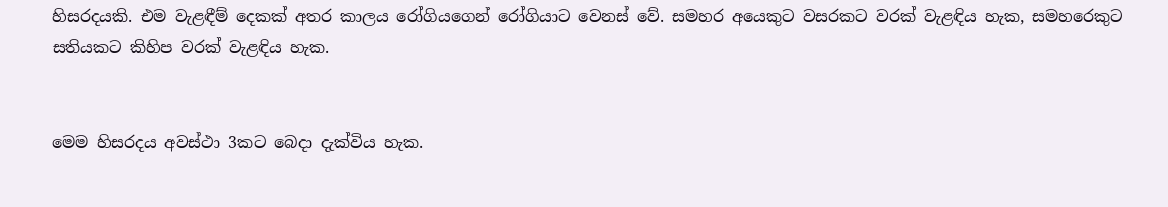හිසරදයකි. එම වැළඳීම් දෙකක් අතර කාලය රෝගියගෙන් රෝගියාට වෙනස් වේ. සමහර අයෙකුට වසරකට වරක් වැළඳිය හැක, සමහරෙකුට සතියකට කිහිප වරක් වැළඳිය හැක.


මෙම හිසරදය අවස්ථා 3කට බෙදා දැක්විය හැක.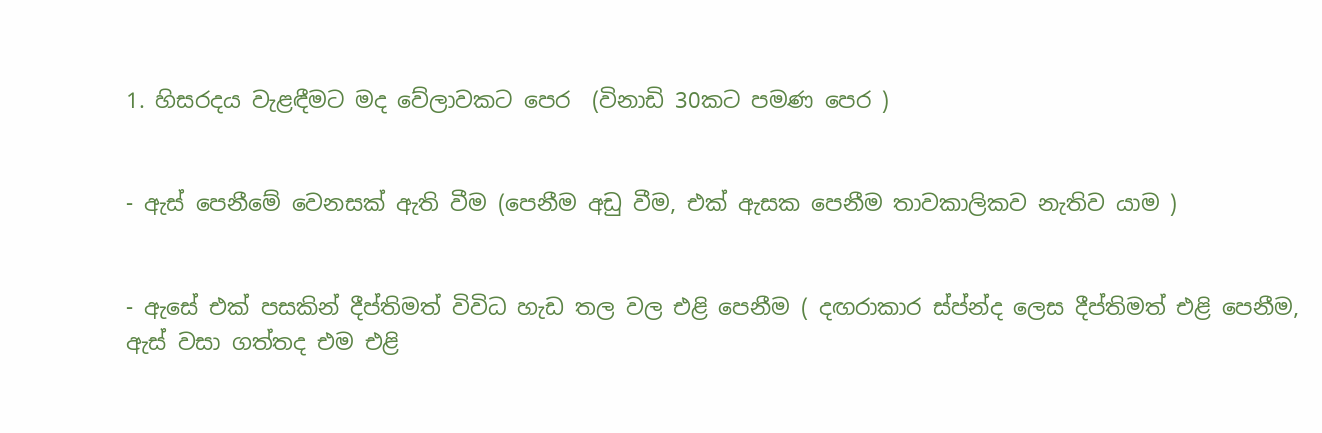1. හිසරදය වැළඳීමට මද වේලාවකට පෙර  (විනාඩි 30කට පමණ පෙර )


- ඇස් පෙනීමේ වෙනසක් ඇති වීම (පෙනීම අඩු වීම, එක් ඇසක පෙනීම තාවකාලිකව නැතිව යාම )


- ඇසේ එක් පසකින් දීප්තිමත් විවිධ හැඩ තල වල එළි පෙනීම ( දඟරාකාර ස්ප්න්ද ලෙස දීප්තිමත් එළි පෙනීම, ඇස් වසා ගත්තද එම එළි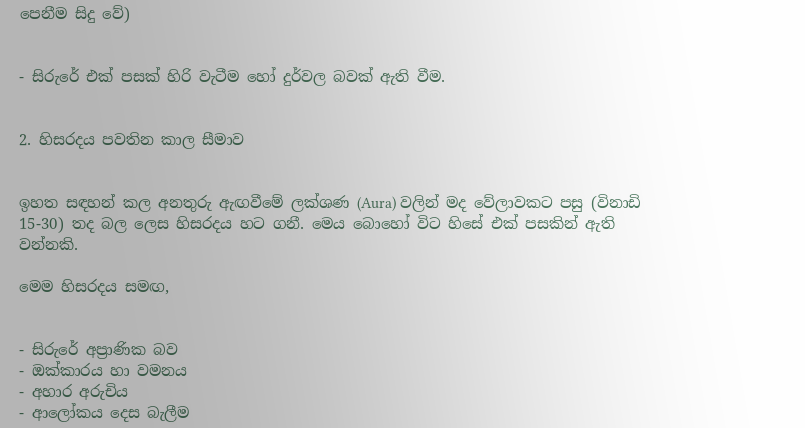පෙනීම සිදු වේ)


- සිරුරේ එක් පසක් හිරි වැටීම හෝ දුර්වල බවක් ඇති වීම.


2. හිසරදය පවතින කාල සීමාව


ඉහත සඳහන් කල අනතුරු ඇඟවීමේ ලක්ශණ (Aura) වලින් මද වේලාවකට පසු (විනාඩි 15-30) තද බල ලෙස හිසරදය හට ගනී. මෙය බොහෝ විට හිසේ එක් පසකින් ඇති වන්නකි.

මෙම හිසරදය සමඟ,


- සිරුරේ අප්‍රාණික බව
- ඔක්කාරය හා වමනය
- අහාර අරුචිය
- ආලෝකය දෙස බැලීම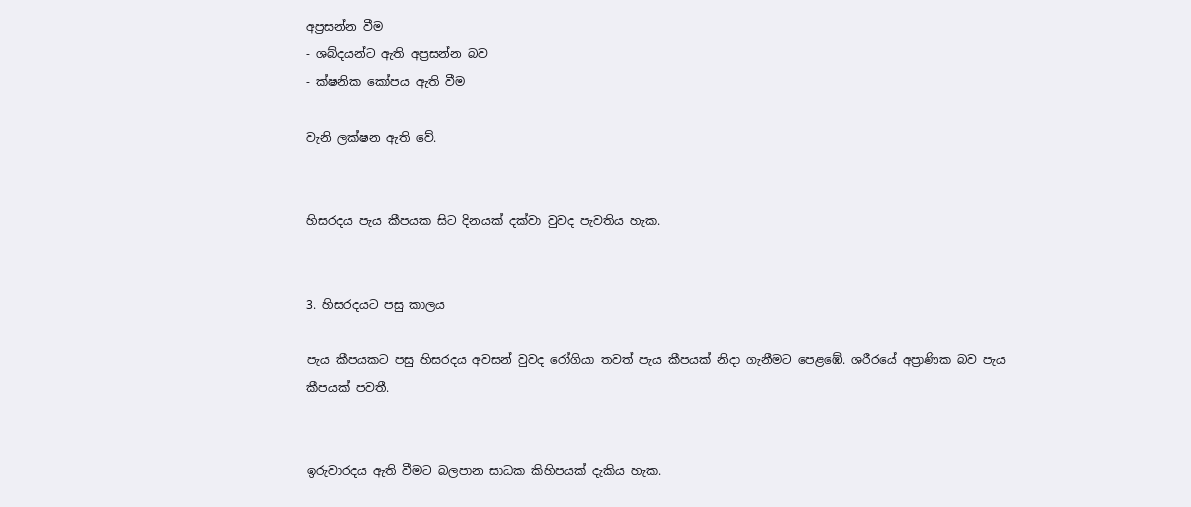අප්‍රසන්න වීම
- ශබ්දයන්ට ඇති අප්‍රසන්න බව
- ක්ෂනික කෝපය ඇති වීම

වැනි ලක්ෂන ඇති වේ.


හිසරදය පැය කීපයක සිට දිනයක් දක්වා වුවද පැවතිය හැක.


3. හිසරදයට පසු කාලය

පැය කීපයකට පසු හිසරදය අවසන් වුවද රෝගියා තවත් පැය කීපයක් නිදා ගැනීමට පෙළඹේ. ශරීරයේ අප්‍රාණික බව පැය කීපයක් පවතී.


ඉරුවාරදය ඇති වීමට බලපාන සාධක කිහිපයක් දැකිය හැක.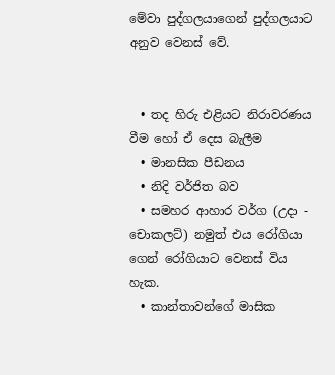මේවා පුද්ගලයාගෙන් පුද්ගලයාට අනුව වෙනස් වේ.


  • තද හිරු එළියට නිරාවරණය වීම හෝ ඒ දෙස බැලීම
  • මානසික පීඩනය
  • නිදි වර්ජිත බව
  • සමහර ආහාර වර්ග (උදා - චොකලට්) නමුත් එය රෝගියා ගෙන් රෝගියාට වෙනස් විය හැක.
  • කාන්තාවන්ගේ මාසික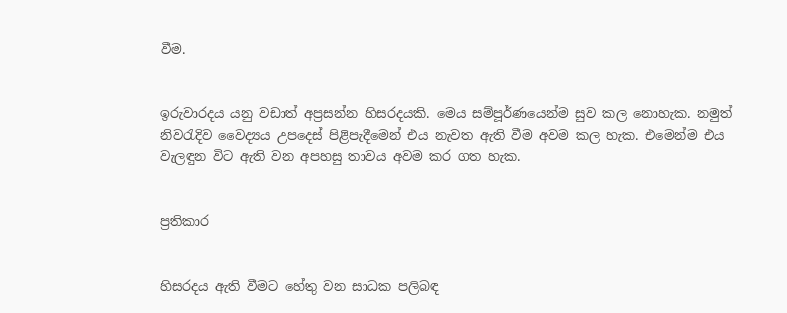වීම.


ඉරුවාරදය යනු වඩාත් අප්‍රසන්න හිසරදයකි. මෙය සම්පූර්ණයෙන්ම සුව කල නොහැක. නමුත් නිවරැදිව වෛද්‍යය උපදෙස් පිළිපැදීමෙන් එය නැවත ඇති වීම අවම කල හැක. එමෙන්ම එය වැලඳුන විට ඇති වන අපහසු තාවය අවම කර ගත හැක.


ප්‍රතිකාර


හිසරදය ඇති වීමට හේතු වන සාධක පලිබඳ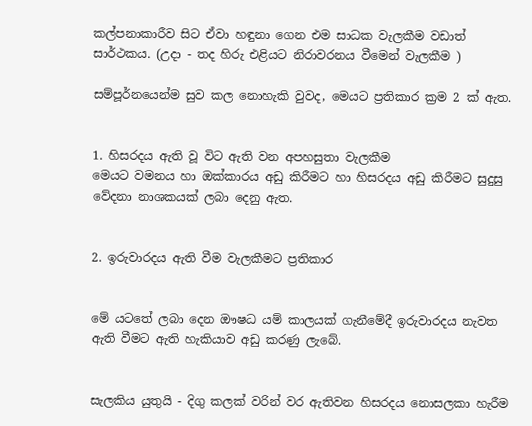කල්පනාකාරීව සිට ඒවා හඳුනා ගෙන එම සාධක වැලකීම වඩාත් සාර්ථකය. (උදා - තද හිරු එළියට නිරාවරනය වීමෙන් වැලකීම )

සම්පූර්නයෙන්ම සුව කල නොහැකි වුවද, මෙයට ප්‍රතිකාර ක්‍රම 2 ක් ඇත.


1. හිසරදය ඇති වූ විට ඇති වන අපහසුතා වැලකීම
මෙයට වමනය හා ඔක්කාරය අඩු කිරීමට හා හිසරදය අඩු කිරීමට සුදුසු වේදනා නාශකයක් ලබා දෙනු ඇත.


2. ඉරුවාරදය ඇති වීම වැලකීමට ප්‍රතිකාර


මේ යටතේ ලබා දෙන ඖෂධ යම් කාලයක් ගැනීමේදී ඉරුවාරදය නැවත ඇති වීමට ඇති හැකියාව අඩු කරණු ලැබේ.


සැලකිය යුතුයි - දිගු කලක් වරින් වර ඇතිවන හිසරදය නොසලකා හැරීම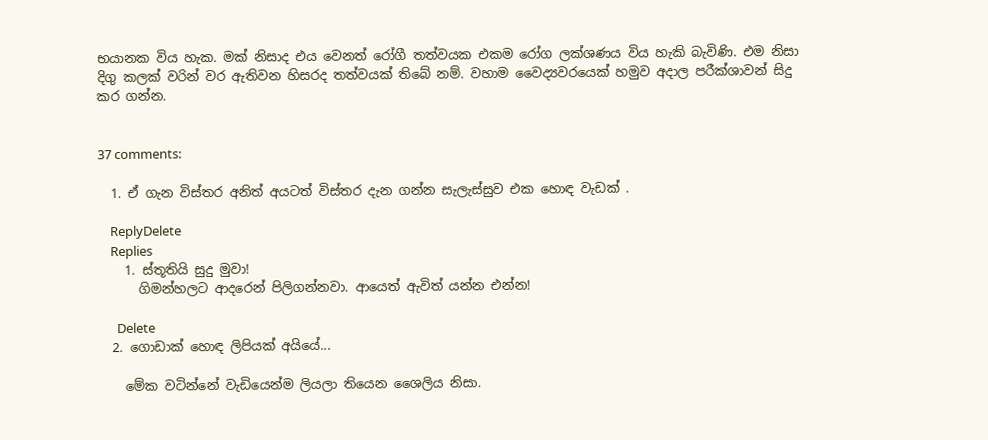භයානක විය හැක. මක් නිසාද එය වෙනත් රෝගී තත්වයක එකම රෝග ලක්ශණය විය හැකි බැවිණි. එම නිසා දිගු කලක් වරින් වර ඇතිවන හිසරද තත්වයක් තිබේ නම්. වහාම වෛද්‍යවරයෙක් හමුව අදාල පරීක්ශාවන් සිදු කර ගන්න.


37 comments:

  1. ඒ ගැන විස්තර අනිත් අයටත් විස්තර දැන ගන්න සැලැස්සුව එක හොඳ වැඩක් .

    ReplyDelete
    Replies
    1. ස්තූතියි සුදු මුවා!
      ගිමන්හලට ආදරෙන් පිලිගන්නවා. ආයෙත් ඇවිත් යන්න එන්න!

      Delete
  2. ගොඩාක් හොඳ ලිපියක් අයියේ...

    මේක වටින්නේ වැඩියෙන්ම ලියලා තියෙන ශෛලිය නිසා.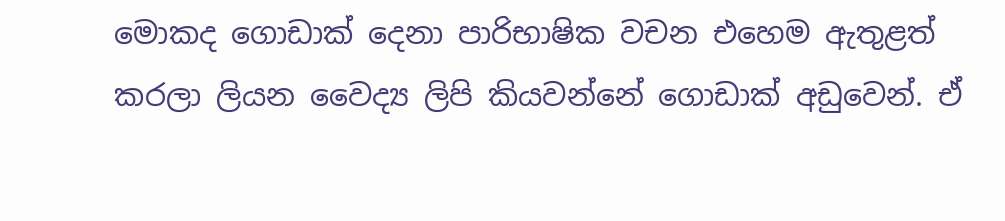මොකද ගොඩාක් දෙනා පාරිභාෂික වචන එහෙම ඇතුළත් කරලා ලියන වෛද්‍ය ලිපි කියවන්නේ ගොඩාක් අඩුවෙන්. ඒ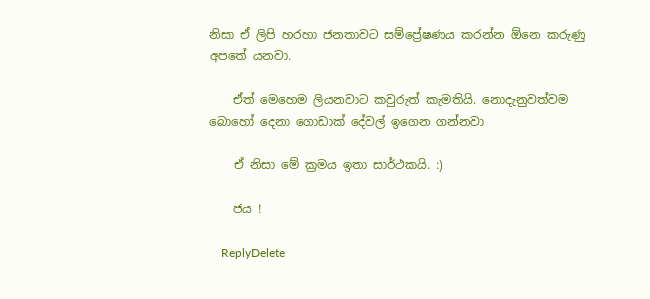නිසා ඒ ලිපි හරහා ජනතාවට සම්ප්‍රේෂණය කරන්න ඕනෙ කරුණු අපතේ යනවා.

    ඒත් මෙහෙම ලියනවාට කවුරුත් කැමතියි. නොදැනුවත්වම බොහෝ දෙනා ගොඩාක් දේවල් ඉගෙන ගන්නවා

    ඒ නිසා මේ ක්‍රමය ඉතා සාර්ථකයි. :)

    ජය !

    ReplyDelete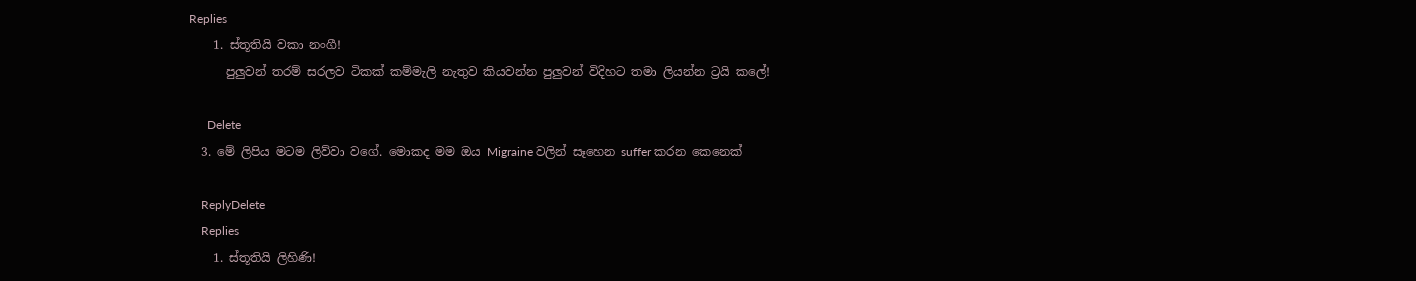Replies
    1. ස්තූතියි වකා නංගී!
      පුලුවන් තරම් සරලව ටිකක් කම්මැලි නැතුව කියවන්න පුලුවන් විදිහට තමා ලියන්න ට්‍රයි කලේ!

      Delete
  3. මේ ලිපිය මටම ලිව්වා වගේ. මොකද මම ඔය Migraine වලින් සෑහෙන suffer කරන කෙනෙක්

    ReplyDelete
    Replies
    1. ස්තූතියි ලිහිණි!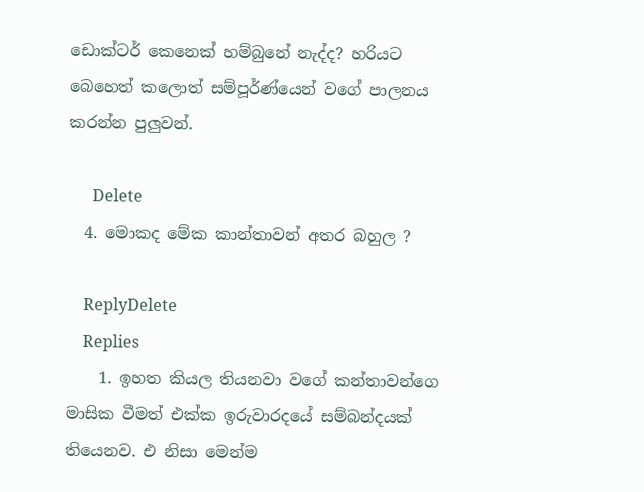ඩොක්ටර් කෙනෙක් හම්බුනේ නැද්ද? හරියට බෙහෙත් කලොත් සම්පූර්ණ්යෙන් වගේ පාලනය කරන්න පුලුවන්.

      Delete
  4. මොකද මේක කාන්තාවන් අතර බහුල ?

    ReplyDelete
    Replies
    1. ඉහත කියල තියනවා වගේ කන්තාවන්ගෙ මාසික වීමත් එක්ක ඉරුවාරදයේ සම්බන්දයක් තියෙනව. එ නිසා මෙන්ම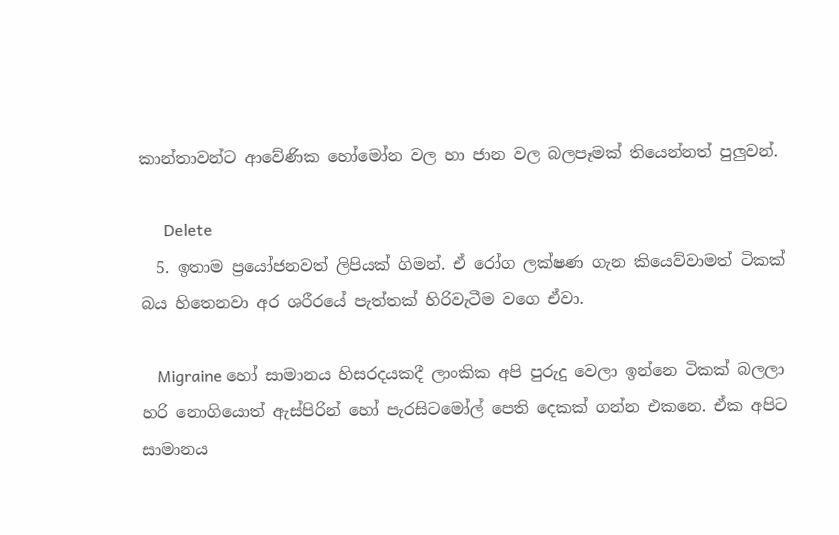කාන්තාවන්ට ආවේණික හෝමෝන වල හා ජාන වල බලපෑමක් තියෙන්නත් පුලුවන්.

      Delete
  5. ඉතාම ප්‍රයෝජනවත් ලිපියක් ගිමන්. ඒ රෝග ලක්ෂණ ගැන කියෙව්වාමත් ටිකක් බය හිතෙනවා අර ශරීරයේ පැත්තක් හිරිවැටීම වගෙ ඒවා.

    Migraine හෝ සාමානය හිසරදයකදී ලාංකික අපි පුරුදු වෙලා ඉන්නෙ ටිකක් බලලා හරි නොගියොත් ඇස්පිරින් හෝ පැරසිටමෝල් පෙති දෙකක් ගන්න එකනෙ. ඒක අපිට සාමානය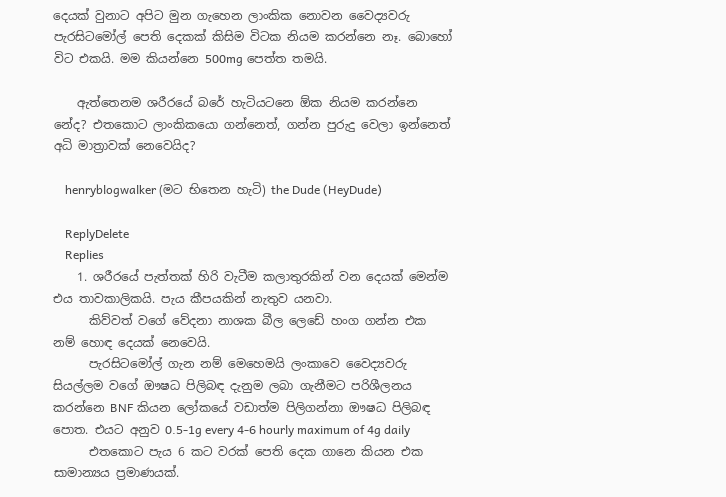දෙයක් වුනාට අපිට මුන ගැහෙන ලාංකික නොවන වෛද්‍යවරු පැරසිටමෝල් පෙති දෙකක් කිසිම විටක නියම කරන්නෙ නෑ. බොහෝ විට එකයි. මම කියන්නෙ 500mg පෙත්ත තමයි.

    ඇත්තෙනම ශරීරයේ බරේ හැටියටනෙ ඕක නියම කරන්නෙ නේද? එතකොට ලාංකිකයො ගන්නෙත්, ගන්න පුරුදු වෙලා ඉන්නෙත් අධි මාත්‍රාවක් නෙවෙයිද?

    henryblogwalker (මට භිතෙන හැටි) the Dude (HeyDude)

    ReplyDelete
    Replies
    1. ශරීරයේ පැත්තක් හිරි වැටීම කලාතුරකින් වන දෙයක් මෙන්ම එය තාවකාලිකයි. පැය කීපයකින් නැතුව යනවා.
      කිව්වත් වගේ වේදනා නාශක බීල ලෙඩේ හංග ගන්න එක නම් හොඳ දෙයක් නෙවෙයි.
      පැරසිටමෝල් ගැන නම් මෙහෙමයි ලංකාවෙ වෛද්‍යවරු සියල්ලම වගේ ඖෂධ පිලිබඳ දැනුම ලබා ගැනීමට පරිශීලනය කරන්නෙ BNF කියන ලෝකයේ වඩාත්ම පිලිගන්නා ඖෂධ පිලිබඳ පොත. එයට අනුව 0.5-1g every 4-6 hourly maximum of 4g daily
      එතකොට පැය 6 කට වරක් පෙති දෙක ගානෙ කියන එක සාමාන්‍යය ප්‍රමාණයක්.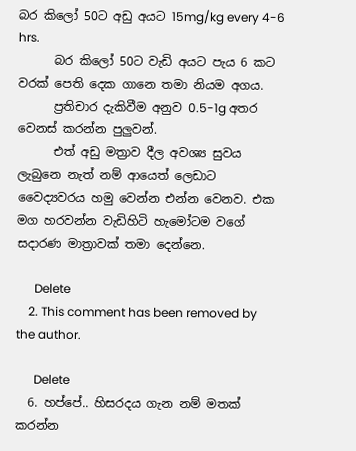බර කිලෝ 50ට අඩු අයට 15mg/kg every 4-6 hrs.
      බර කිලෝ 50ට වැඩි අයට පැය 6 කට වරක් පෙති දෙක ගානෙ තමා නියම අගය.
      ප්‍රතිචාර දැකිවීම අනුව 0.5-1g අතර වෙනස් කරන්න පුලුවන්.
      එත් අඩු මත්‍රාව දීල අවශ්‍ය සුවය ලැබුනෙ නැත් නම් ආයෙත් ලෙඩාට වෛද්‍යවරය හමු වෙන්න එන්න වෙනව. එක මග හරවන්න වැඩිහිටි හැමෝටම වගේ සදාරණ මාත්‍රාවක් තමා දෙන්නෙ.

      Delete
    2. This comment has been removed by the author.

      Delete
  6. හප්පේ.. හිසරදය ගැන නම් මතක් කරන්න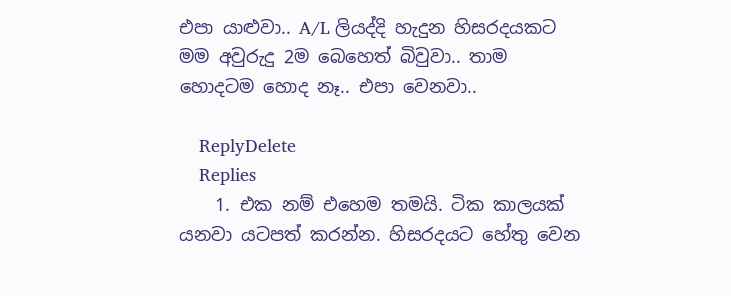එපා යාළුවා.. A/L ලියද්දි හැදුන හිසරදයකට මම අවුරුදු 2ම බෙහෙත් බිවුවා.. තාම හොදටම හොද නෑ.. එපා වෙනවා..

    ReplyDelete
    Replies
    1. එක නම් එහෙම තමයි. ටික කාලයක් යනවා යටපත් කරන්න. හිසරදයට හේතු වෙන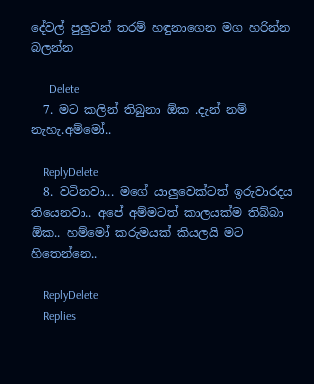දේවල් පුලුවන් තරම් හඳුනාගෙන මග හරින්න බලන්න

      Delete
  7. මට කලින් තිබුනා ඕක .දැන් නම් නැහැ.අම්මෝ..

    ReplyDelete
  8. වටිනවා... මගේ යාලුවෙක්ටත් ඉරුවාරදය තියෙනවා.. අපේ අම්මටත් කාලයක්ම තිබ්බා ඕක.. හම්මෝ කරුමයක් කියලයි මට හිතෙන්නෙ..

    ReplyDelete
    Replies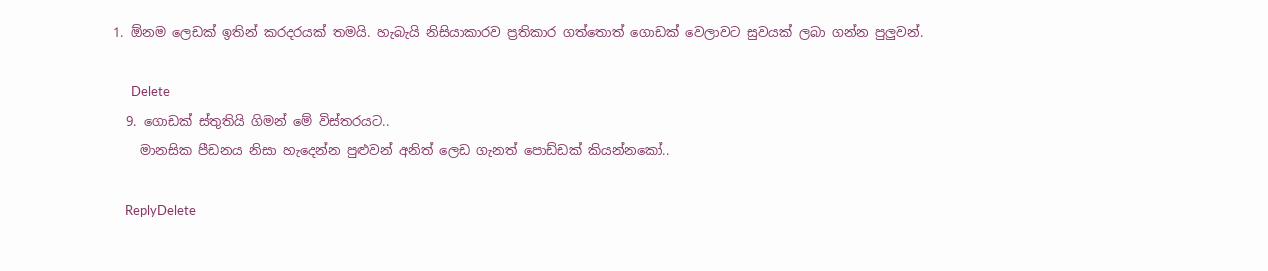1. ඕනම ලෙඩක් ඉතින් කරදරයක් තමයි. හැබැයි නිසියාකාරව ප්‍රතිකාර ගත්තොත් ගොඩක් වෙලාවට සුවයක් ලබා ගන්න පුලුවන්.

      Delete
  9. ගොඩක් ස්තුතියි ගිමන් මේ විස්තරයට..
    මානසික පීඩනය නිසා හැදෙන්න පුළුවන් අනිත් ලෙඩ ගැනත් පොඩ්ඩක් කියන්නකෝ..

    ReplyDelete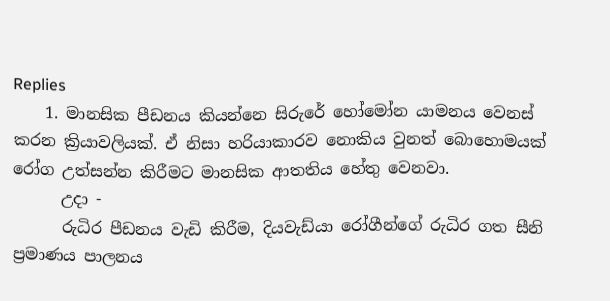Replies
    1. මානසික පීඩනය කියන්නෙ සිරුරේ හෝමෝන යාමනය වෙනස් කරන ක්‍රියාවලියක්. ඒ නිසා හරියාකාරව නොකිය වුනත් බොහොමයක් රෝග උත්සන්න කිරීමට මානසික ආතතිය හේතු වෙනවා.
      උදා -
      රුධිර පීඩනය වැඩි කිරීම, දියවැඩ්යා රෝගීන්ගේ රුධිර ගත සීනි ප්‍රමාණය පාලනය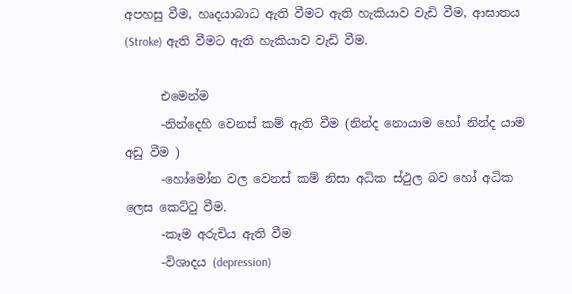අපහසු වීම, හෘද‍යාබාධ ඇති වීමට ඇති හැකියාව වැඩි වීම, ආඝාතය (Stroke) ඇති වීමට ඇති හැකියාව වැඩි වීම.

      එමෙන්ම
      -නින්දෙහි වෙනස් කම් ඇති වීම (නින්ද නොයාම හෝ නින්ද යාම අඩු වීම )
      -හෝමෝන වල වෙනස් කම් නිසා අධික ස්ථුල බව හෝ අධික ලෙස කෙට්ටු වීම.
      -කෑම අරුචිය ඇති වීම
      -විශාදය (depression)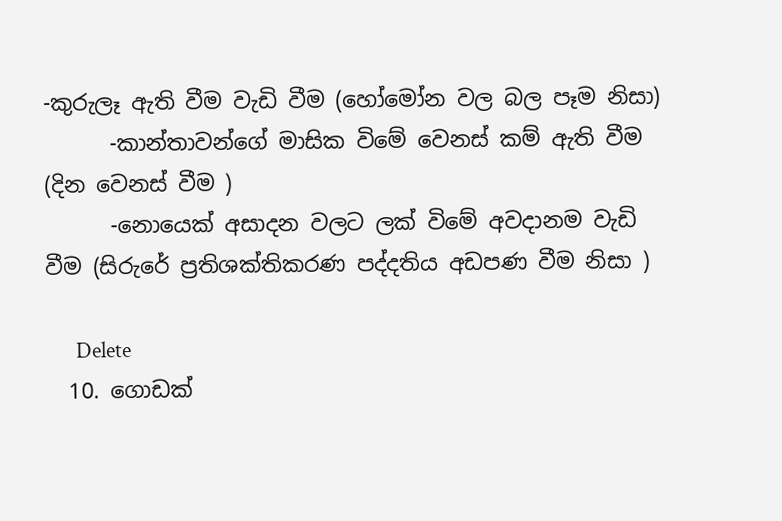-කුරුලෑ ඇති වීම වැඩි වීම (හෝමෝන වල බල පෑම නිසා)
      -කාන්තාවන්ගේ මාසික විමේ වෙනස් කම් ඇති වීම (දින වෙනස් වීම )
      -නොයෙක් අසාදන වලට ලක් විමේ අවදානම වැඩි වීම (සිරුරේ ප්‍රතිශක්තිකරණ පද්දතිය අඩපණ වීම නිසා )

      Delete
  10. ගොඩක්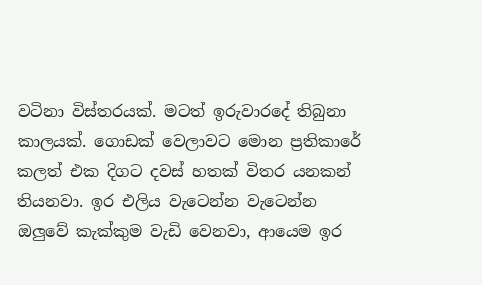වටිනා විස්තරයක්. මටත් ඉරුවාරදේ තිබුනා කාලයක්. ගොඩක් වෙලාවට මොන ප්‍රතිකාරේ කලත් එක දිගට දවස් හතක් විතර යනකන් තියනවා. ඉර එලිය වැටෙන්න වැටෙන්න ඔලුවේ කැක්කුම වැඩි වෙනවා, ආයෙම ඉර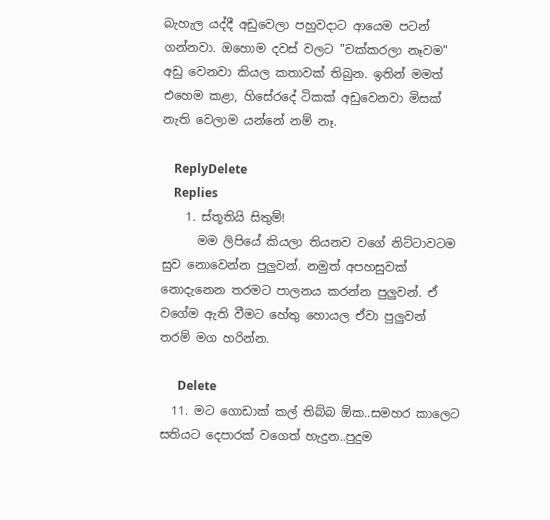බැහැල යද්දී අඩුවෙලා පහුවදාට ආයෙම පටන් ගන්නවා. ඔහොම දවස් වලට "වක්කරලා නෑවම" අඩු වෙනවා කියල කතාවක් තිබුන. ඉතින් මමත් එහෙම කළා, හිසේරදේ ටිකක් අඩුවෙනවා මිසක් නැති වෙලාම යන්නේ නම් නෑ.

    ReplyDelete
    Replies
    1. ස්තූතියි සිතුම්!
      මම ලිපියේ කියලා තියනව වගේ නිට්ටාවටම සුව නොවෙන්න පුලුවන්. නමුත් අපහසුවක් නොදැනෙන තරමට පාලනය කරන්න පුලුවන්. ඒ වගේම ඇති වීමට හේතු හොයල ඒවා පුලුවන් තරම් මග හරින්න.

      Delete
  11. මට ගොඩාක් කල් තිබ්බ ඕක..සමහර කාලෙට සතියට දෙපාරක් වගෙත් හැදුන..පුදුම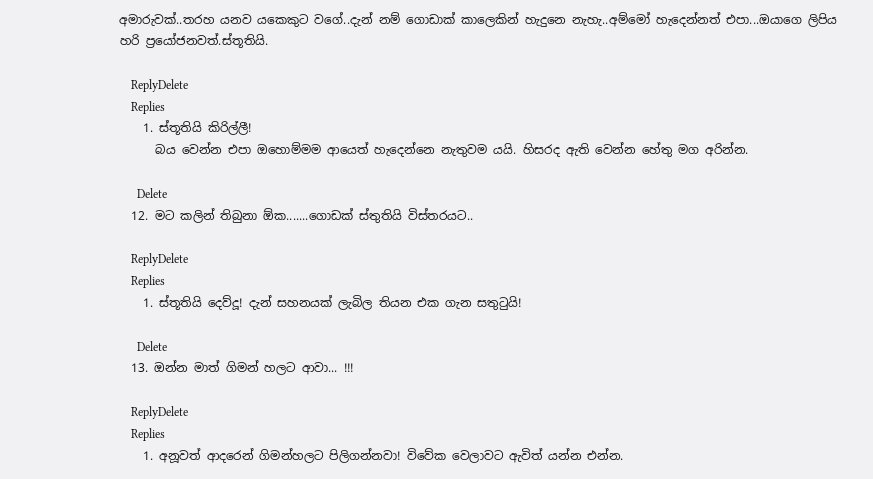අමාරුවක්..තරහ යනව යකෙකුට වගේ..දැන් නම් ගොඩාක් කාලෙකින් හැදුනෙ නැහැ..අම්මෝ හැදෙන්නත් එපා...ඔයාගෙ ලිපිය හරි ප්‍රයෝජනවත්.ස්තූතියි.

    ReplyDelete
    Replies
    1. ස්තූතියි කිරිල්ලී!
      බය වෙන්න එපා ඔහොම්මම ආයෙත් හැදෙන්නෙ නැතුවම යයි. හිසරද ඇති වෙන්න හේතු මග අරින්න.

      Delete
  12. මට කලින් තිබුනා ඕක.......ගොඩක් ස්තුතියි විස්තරයට..

    ReplyDelete
    Replies
    1. ස්තූතියි දෙව්දූ! දැන් සහනයක් ලැබිල තියන එක ගැන සතුටුයි!

      Delete
  13. ඔන්න මාත් ගිමන් හලට ආවා... !!!

    ReplyDelete
    Replies
    1. අනූවත් ආදරෙන් ගිමන්හලට පිලිගන්නවා! විවේක වෙලාවට ඇවිත් යන්න එන්න.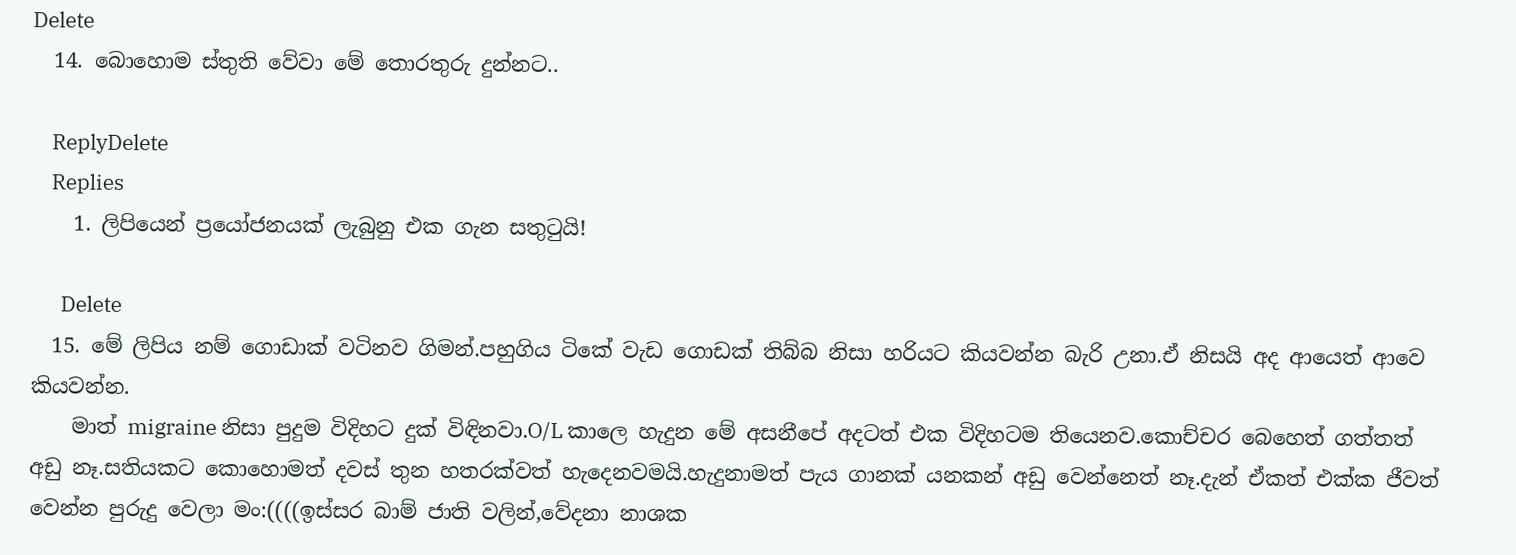Delete
  14. බොහොම ස්තුති වේවා මේ තොරතුරු දුන්නට..

    ReplyDelete
    Replies
    1. ලිපියෙන් ප්‍රයෝජනයක් ලැබුනු එක ගැන සතුටුයි!

      Delete
  15. මේ ලිපිය නම් ගොඩාක් වටිනව ගිමන්.පහුගිය ටිකේ වැඩ ගොඩක් තිබ්බ නිසා හරියට කියවන්න බැරි උනා.ඒ නිසයි අද ආයෙත් ආවෙ කියවන්න.
    මාත් migraine නිසා පුදුම විදිහට දුක් විඳිනවා.O/L කාලෙ හැදුන මේ අසනීපේ අදටත් එක විදිහටම තියෙනව.කොච්චර බෙහෙත් ගත්තත් අඩු නෑ.සතියකට කොහොමත් දවස් තුන හතරක්වත් හැදෙනවමයි.හැදුනාමත් පැය ගානක් යනකන් අඩු වෙන්නෙත් නෑ.දැන් ඒකත් එක්ක ජීවත් වෙන්න පුරුදු වෙලා මං:((((ඉස්සර බාම් ජාති වලින්,වේදනා නාශක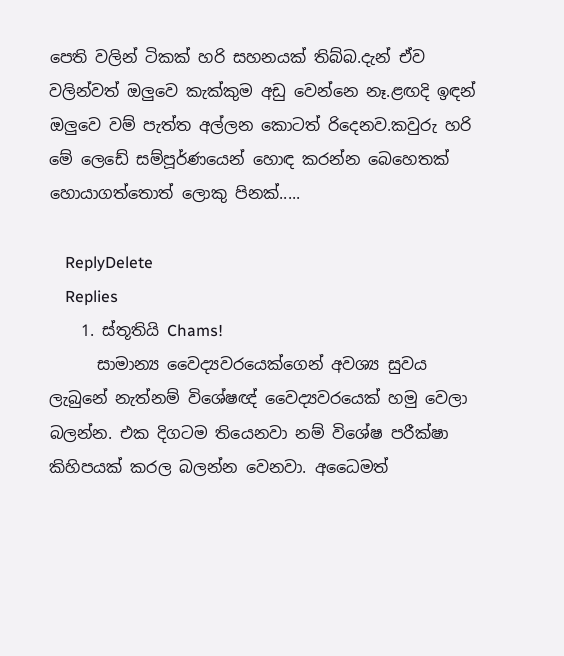පෙති වලින් ටිකක් හරි සහනයක් තිබ්බ.දැන් ඒව වලින්වත් ඔලුවෙ කැක්කුම අඩු වෙන්නෙ නෑ.ළඟදි ඉඳන් ඔලුවෙ වම් පැත්ත අල්ලන කොටත් රිදෙනව.කවුරු හරි මේ ලෙඩේ සම්පූර්ණයෙන් හොඳ කරන්න බෙහෙතක් හොයාගත්තොත් ලොකු පිනක්.....

    ReplyDelete
    Replies
    1. ස්තූතියි Chams!
      සාමාන්‍ය වෛද්‍යවරයෙක්ගෙන් අවශ්‍ය සුවය ලැබුනේ නැත්නම් විශේෂඥ් වෛද්‍යවරයෙක් හමු වෙලා බලන්න. එක දිගටම තියෙනවා නම් විශේෂ පරීක්ෂා කිහිපයක් කරල බලන්න වෙනවා. අධෛමත්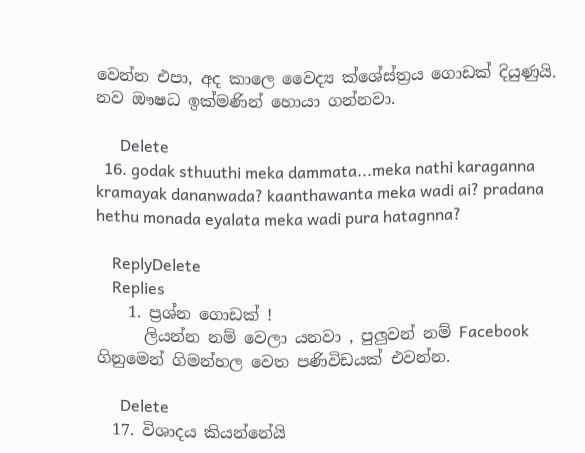වෙන්න එපා, අද කාලෙ වෛද්‍ය ක්ශේස්ත්‍රය ගොඩක් දියුණුයි. නව ඖෂධ ඉක්මණින් හොයා ගන්නවා.

      Delete
  16. godak sthuuthi meka dammata...meka nathi karaganna kramayak dananwada? kaanthawanta meka wadi ai? pradana hethu monada eyalata meka wadi pura hatagnna?

    ReplyDelete
    Replies
    1. ප්‍රශ්න ගොඩක් !
      ලියන්න නම් වෙලා යනවා , පුලුවන් නම් Facebook ගිනුමෙන් ගිමන්හල වෙත පණිවිඩයක් එවන්න.

      Delete
  17. විශාදය කියන්නේයි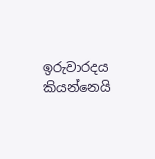ඉරුවාරදය කියන්නෙයි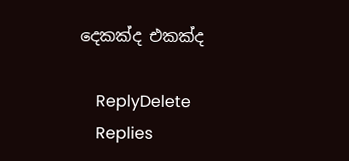දෙකක්ද එකක්ද

    ReplyDelete
    Replies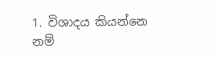1. විශාදය කියන්නෙ නම්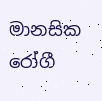මානසික රෝගී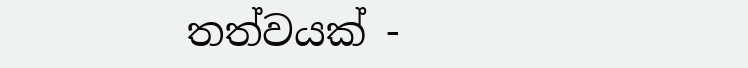තත්වයක් -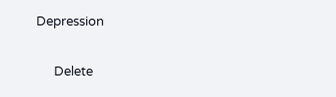Depression

      Delete